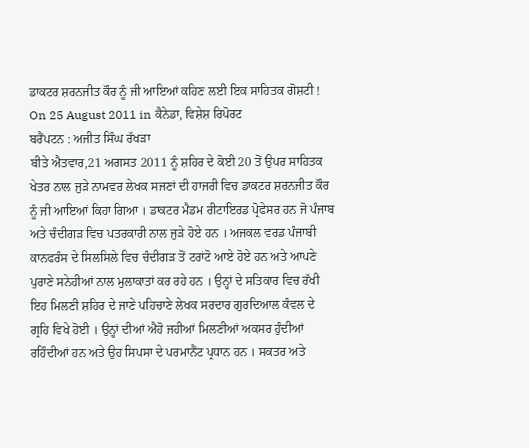ਡਾਕਟਰ ਸ਼ਰਨਜੀਤ ਕੌਰ ਨੂੰ ਜੀ ਆਇਆਂ ਕਹਿਣ ਲਈ ਇਕ ਸਾਹਿਤਕ ਗੋਸ਼ਟੀ !
On 25 August 2011 in ਕੈਨੇਡਾ, ਵਿਸ਼ੇਸ਼ ਰਿਪੋਰਟ
ਬਰੈਂਪਟਨ : ਅਜੀਤ ਸਿੰਘ ਰੱਖੜਾ
ਬੀਤੇ ਐਤਵਾਰ,21 ਅਗਸਤ 2011 ਨੂੰ ਸ਼ਹਿਰ ਦੇ ਕੋਈ 20 ਤੋਂ ਉਪਰ ਸਾਹਿਤਕ ਖੇਤਰ ਨਾਲ ਜੁੜੇ ਨਾਮਵਰ ਲੇਖਕ ਸਜਣਾਂ ਦੀ ਹਾਜਰੀ ਵਿਚ ਡਾਕਟਰ ਸ਼ਰਨਜੀਤ ਕੌਰ ਨੂੰ ਜੀ ਆਇਆਂ ਕਿਹਾ ਗਿਆ । ਡਾਕਟਰ ਮੈਡਮ ਰੀਟਾਇਰਡ ਪ੍ਰੋਫੇਸਰ ਹਨ ਜੋ ਪੰਜਾਬ ਅਤੇ ਚੰਦੀਗੜ ਵਿਚ ਪਤਰਕਾਰੀ ਨਾਲ ਜੁੜੇ ਹੋਏ ਹਨ । ਅਜਕਲ ਵਰਡ ਪੰਜਾਬੀ ਕਾਨਫਰੰਸ ਦੇ ਸਿਲਸਿਲੇ ਵਿਚ ਚੰਦੀਗੜ ਤੋਂ ਟਰਾਂਟੋ ਆਏ ਹੋਏ ਹਨ ਅਤੇ ਆਪਣੇ ਪੁਰਾਣੇ ਸਨੇਹੀਆਂ ਨਾਲ ਮੁਲਾਕਾਤਾਂ ਕਰ ਰਹੇ ਹਨ । ਉਨ੍ਹਾਂ ਦੇ ਸਤਿਕਾਰ ਵਿਚ ਰੱਖੀ ਇਹ ਮਿਲਣੀ ਸ਼ਹਿਰ ਦੇ ਜਾਣੇ ਪਹਿਚਾਣੇ ਲੇਖਕ ਸਰਦਾਰ ਗੁਰਦਿਆਲ ਕੰਵਲ ਦੇ ਗ੍ਰਹਿ ਵਿਖੇ ਹੋਈ । ਉਨ੍ਹਾਂ ਦੀਆਂ ਐਹੋ ਜਹੀਆਂ ਮਿਲਣੀਆਂ ਅਕਸਰ ਹੁੰਦੀਆਂ ਰਹਿੰਦੀਆਂ ਹਨ ਅਤੇ ਉਹ ਸਿਪਸਾ ਦੇ ਪਰਮਾਨੈਂਟ ਪ੍ਰਧਾਨ ਹਨ । ਸਕਤਰ ਅਤੇ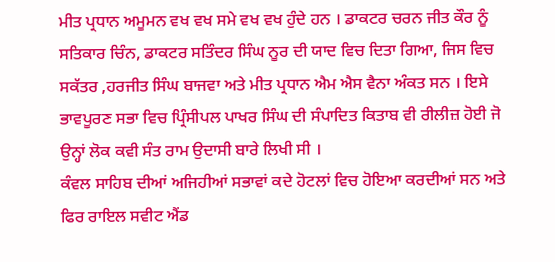ਮੀਤ ਪ੍ਰਧਾਨ ਅਮੂਮਨ ਵਖ ਵਖ ਸਮੇ ਵਖ ਵਖ ਹੁੰਦੇ ਹਨ । ਡਾਕਟਰ ਚਰਨ ਜੀਤ ਕੌਰ ਨੂੰ ਸਤਿਕਾਰ ਚਿੰਨ, ਡਾਕਟਰ ਸਤਿੰਦਰ ਸਿੰਘ ਨੂਰ ਦੀ ਯਾਦ ਵਿਚ ਦਿਤਾ ਗਿਆ, ਜਿਸ ਵਿਚ ਸਕੱਤਰ ,ਹਰਜੀਤ ਸਿੰਘ ਬਾਜਵਾ ਅਤੇ ਮੀਤ ਪ੍ਰਧਾਨ ਐਮ ਐਸ ਵੈਨਾ ਅੰਕਤ ਸਨ । ਇਸੇ ਭਾਵਪੂਰਣ ਸਭਾ ਵਿਚ ਪ੍ਰਿੰਸੀਪਲ ਪਾਖਰ ਸਿੰਘ ਦੀ ਸੰਪਾਦਿਤ ਕਿਤਾਬ ਵੀ ਰੀਲੀਜ਼ ਹੋਈ ਜੋ ਉਨ੍ਹਾਂ ਲੋਕ ਕਵੀ ਸੰਤ ਰਾਮ ਉਦਾਸੀ ਬਾਰੇ ਲਿਖੀ ਸੀ ।
ਕੰਵਲ ਸਾਹਿਬ ਦੀਆਂ ਅਜਿਹੀਆਂ ਸਭਾਵਾਂ ਕਦੇ ਹੋਟਲਾਂ ਵਿਚ ਹੋਇਆ ਕਰਦੀਆਂ ਸਨ ਅਤੇ ਫਿਰ ਰਾਇਲ ਸਵੀਟ ਐਂਡ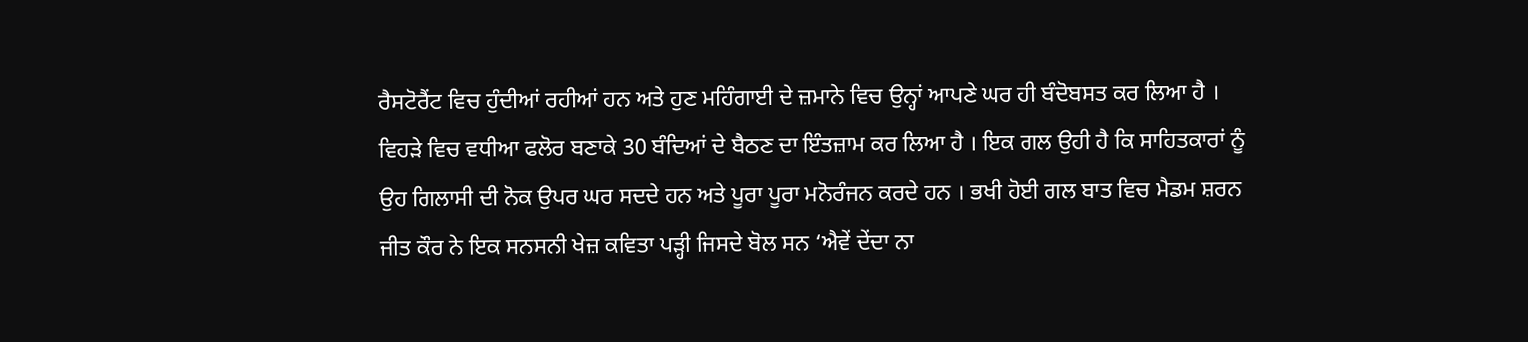ਰੈਸਟੋਰੈਂਟ ਵਿਚ ਹੁੰਦੀਆਂ ਰਹੀਆਂ ਹਨ ਅਤੇ ਹੁਣ ਮਹਿੰਗਾਈ ਦੇ ਜ਼ਮਾਨੇ ਵਿਚ ਉਨ੍ਹਾਂ ਆਪਣੇ ਘਰ ਹੀ ਬੰਦੋਬਸਤ ਕਰ ਲਿਆ ਹੈ । ਵਿਹੜੇ ਵਿਚ ਵਧੀਆ ਫਲੋਰ ਬਣਾਕੇ 30 ਬੰਦਿਆਂ ਦੇ ਬੈਠਣ ਦਾ ਇੰਤਜ਼ਾਮ ਕਰ ਲਿਆ ਹੈ । ਇਕ ਗਲ ਉਹੀ ਹੈ ਕਿ ਸਾਹਿਤਕਾਰਾਂ ਨੂੰ ਉਹ ਗਿਲਾਸੀ ਦੀ ਨੋਕ ਉਪਰ ਘਰ ਸਦਦੇ ਹਨ ਅਤੇ ਪੂਰਾ ਪੂਰਾ ਮਨੋਰੰਜਨ ਕਰਦੇ ਹਨ । ਭਖੀ ਹੋਈ ਗਲ ਬਾਤ ਵਿਚ ਮੈਡਮ ਸ਼ਰਨ ਜੀਤ ਕੌਰ ਨੇ ਇਕ ਸਨਸਨੀ ਖੇਜ਼ ਕਵਿਤਾ ਪੜ੍ਹੀ ਜਿਸਦੇ ਬੋਲ ਸਨ ‘ਐਵੇਂ ਦੇਂਦਾ ਨਾ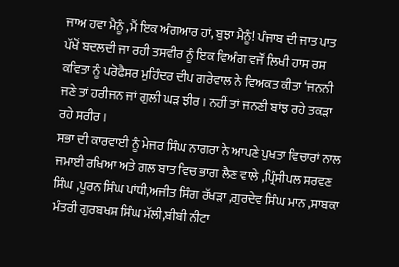ਜਾਅ ਹਵਾ ਮੈਨੂੰ ,ਮੈਂ ਇਕ ਅੰਗਆਰ ਹਾਂ, ਬੁਝਾ ਮੈਨੂੰ! ਪੰਜਾਬ ਦੀ ਜਾਤ ਪਾਤ ਪੱਖੋਂ ਬਦਲਦੀ ਜਾ ਰਹੀ ਤਸਵੀਰ ਨੂੰ ਇਕ ਵਿਅੰਗ ਵਜੌਂ ਲਿਖੀ ਹਾਸ ਰਸ ਕਵਿਤਾ ਨੂੰ ਪਰੋਫੈਸਰ ਮੁਹਿੰਦਰ ਦੀਪ ਗਰੇਵਾਲ ਨੇ ਵਿਅਕਤ ਕੀਤਾ ‘ਜਨਨੀ ਜਣੇ ਤਾਂ ਹਰੀਜਨ ਜਾਂ ਗੁਲੀ ਘੜ ਝੀਰ । ਨਹੀਂ ਤਾਂ ਜਨਣੀ ਬਾਂਝ ਰਹੇ ਤਕੜਾ ਰਹੇ ਸਰੀਰ ।
ਸਭਾ ਦੀ ਕਾਰਵਾਈ ਨੂੰ ਮੇਜਰ ਸਿੰਘ ਨਾਗਰਾ ਨੇ ਆਪਣੇ ਪੁਖਤਾ ਵਿਚਾਰਾਂ ਨਾਲ ਜਮਾਈ ਰਖਿਆ ਅਤੇ ਗਲ ਬਾਤ ਵਿਚ ਭਾਗ ਲੈਣ ਵਾਲੇ ,ਪ੍ਰਿੰਸੀਪਲ ਸਰਵਣ ਸਿੰਘ ,ਪੂਰਨ ਸਿੰਘ ਪਾਂਧੀ,ਅਜੀਤ ਸਿੰਗ ਰੱਖੜਾ ,ਗੁਰਦੇਵ ਸਿੰਘ ਮਾਨ ,ਸਾਬਕਾ ਮੰਤਰੀ ਗੁਰਬਖਸ਼ ਸਿੰਘ ਮੱਲੀ,ਬੀਬੀ ਨੀਟਾ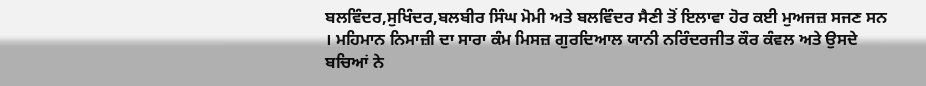ਬਲਵਿੰਦਰ,ਸੁਖਿੰਦਰ,ਬਲਬੀਰ ਸਿੰਘ ਮੋਮੀ ਅਤੇ ਬਲਵਿੰਦਰ ਸੈਣੀ ਤੋਂ ਇਲਾਵਾ ਹੋਰ ਕਈ ਮੁਅਜਜ਼ ਸਜਣ ਸਨ । ਮਹਿਮਾਨ ਨਿਮਾਜ਼ੀ ਦਾ ਸਾਰਾ ਕੰਮ ਮਿਸਜ਼ ਗੁਰਦਿਆਲ ਯਾਨੀ ਨਰਿੰਦਰਜੀਤ ਕੌਰ ਕੰਵਲ ਅਤੇ ਉਸਦੇ ਬਚਿਆਂ ਨੇ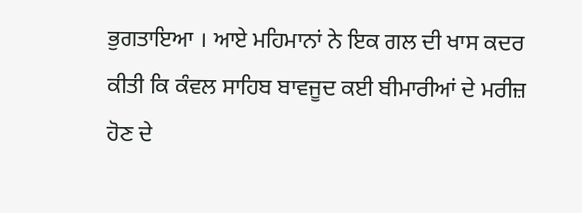ਭੁਗਤਾਇਆ । ਆਏ ਮਹਿਮਾਨਾਂ ਨੇ ਇਕ ਗਲ ਦੀ ਖਾਸ ਕਦਰ ਕੀਤੀ ਕਿ ਕੰਵਲ ਸਾਹਿਬ ਬਾਵਜੂਦ ਕਈ ਬੀਮਾਰੀਆਂ ਦੇ ਮਰੀਜ਼ ਹੋਣ ਦੇ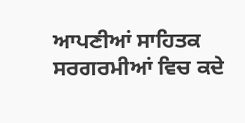ਆਪਣੀਆਂ ਸਾਹਿਤਕ ਸਰਗਰਮੀਆਂ ਵਿਚ ਕਦੇ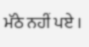ਮੱਠੇ ਨਹੀਂ ਪਏ ।